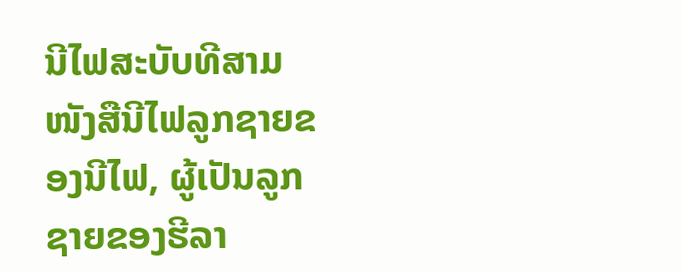ນີໄຟສະບັບທີສາມໜັງສືນີໄຟລູກຊາຍຂອງນີໄຟ, ຜູ້ເປັນລູກຊາຍຂອງຮີລາ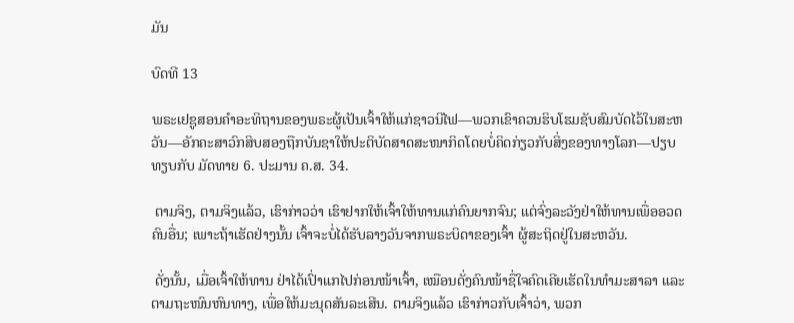ມັນ

ບົດທີ 13

ພຣະເຢຊູສອນຄຳອະທິຖານຂອງພຣະຜູ້ເປັນເຈົ້າໃຫ້ແກ່ຊາວນີໄຟ—ພວກເຂົາຄວນຮິບໂຮມຊັບສົມບັດໄວ້ໃນສະຫວັນ—ອັກຄະສາວົກສິບສອງຖືກບັນຊາໃຫ້ປະຕິບັດສາດສະໜາກິດໂດຍບໍ່ຄິດກ່ຽວກັບສິ່ງຂອງທາງໂລກ—ປຽບທຽບກັບ ມັດທາຍ 6. ປະມານ ຄ.ສ. 34.

 ຕາມຈິງ, ຕາມຈິງແລ້ວ, ເຮົາກ່າວວ່າ ເຮົາຢາກໃຫ້ເຈົ້າໃຫ້ທານແກ່ຄົນຍາກຈົນ; ແຕ່ຈົ່ງລະວັງຢ່າໃຫ້ທານເພື່ອອວດຄົນອື່ນ; ເພາະຖ້າເຮັດຢ່າງນັ້ນ ເຈົ້າຈະບໍ່ໄດ້ຮັບລາງວັນຈາກພຣະບິດາຂອງເຈົ້າ ຜູ້ສະຖິດຢູ່ໃນສະຫວັນ.

 ດັ່ງນັ້ນ, ເມື່ອເຈົ້າໃຫ້ທານ ຢ່າໄດ້ເປົ່າແກໄປກ່ອນໜ້າເຈົ້າ, ເໝືອນດັ່ງຄົນໜ້າຊື່ໃຈຄົດເຄີຍເຮັດໃນທຳມະສາລາ ແລະ ຕາມຖະໜົນຫົນທາງ, ເພື່ອໃຫ້ມະນຸດສັນລະເສີນ. ຕາມຈິງແລ້ວ ເຮົາກ່າວກັບເຈົ້າວ່າ, ພວກ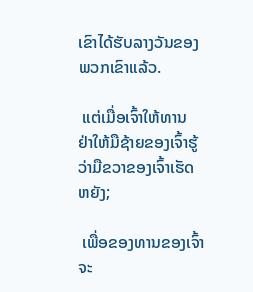ເຂົາໄດ້ຮັບລາງວັນຂອງພວກເຂົາແລ້ວ.

 ແຕ່ເມື່ອເຈົ້າໃຫ້ທານ ຢ່າໃຫ້ມືຊ້າຍຂອງເຈົ້າຮູ້ວ່າມືຂວາຂອງເຈົ້າເຮັດຫຍັງ;

 ເພື່ອຂອງທານຂອງເຈົ້າຈະ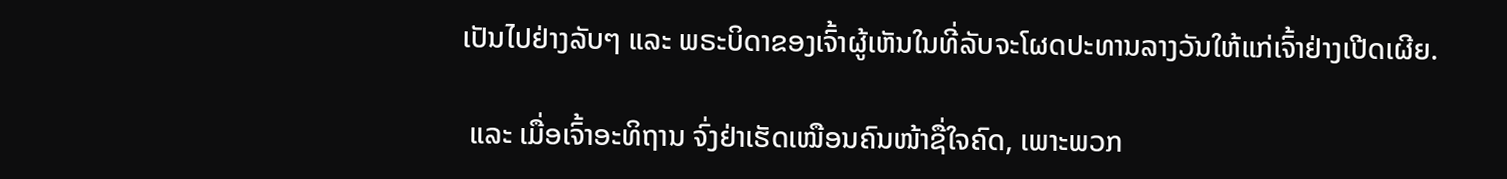ເປັນໄປຢ່າງລັບໆ ແລະ ພຣະບິດາຂອງເຈົ້າຜູ້ເຫັນໃນທີ່ລັບຈະໂຜດປະທານລາງວັນໃຫ້ແກ່ເຈົ້າຢ່າງເປີດເຜີຍ.

 ແລະ ເມື່ອເຈົ້າອະທິຖານ ຈົ່ງຢ່າເຮັດເໝືອນຄົນໜ້າຊື່ໃຈຄົດ, ເພາະພວກ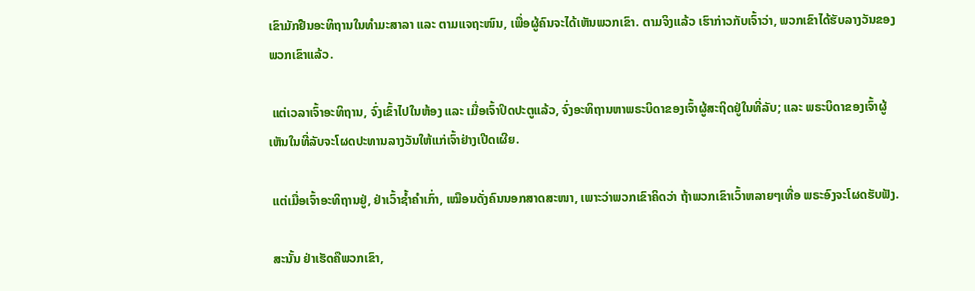ເຂົາມັກຢືນອະທິຖານໃນທຳມະສາລາ ແລະ ຕາມແຈຖະໜົນ, ເພື່ອຜູ້ຄົນຈະໄດ້ເຫັນພວກເຂົາ. ຕາມຈິງແລ້ວ ເຮົາກ່າວກັບເຈົ້າວ່າ, ພວກເຂົາໄດ້ຮັບລາງວັນຂອງພວກເຂົາແລ້ວ.

 ແຕ່ເວລາເຈົ້າອະທິຖານ, ຈົ່ງເຂົ້າໄປໃນຫ້ອງ ແລະ ເມື່ອເຈົ້າປິດປະຕູແລ້ວ, ຈົ່ງອະທິຖານຫາພຣະບິດາຂອງເຈົ້າຜູ້ສະຖິດຢູ່ໃນທີ່ລັບ; ແລະ ພຣະບິດາຂອງເຈົ້າຜູ້ເຫັນໃນທີ່ລັບຈະໂຜດປະທານລາງວັນໃຫ້ແກ່ເຈົ້າຢ່າງເປີດເຜີຍ.

 ແຕ່ເມື່ອເຈົ້າອະທິຖານຢູ່, ຢ່າເວົ້າຊ້ຳຄຳເກົ່າ, ເໝືອນດັ່ງຄົນນອກສາດສະໜາ, ເພາະວ່າພວກເຂົາຄິດວ່າ ຖ້າພວກເຂົາເວົ້າຫລາຍໆເທື່ອ ພຣະອົງຈະໂຜດຮັບຟັງ.

 ສະນັ້ນ ຢ່າເຮັດຄືພວກເຂົາ,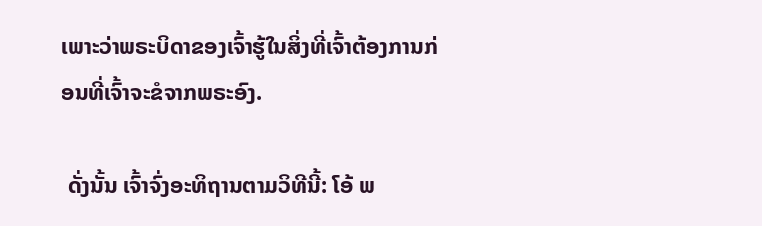ເພາະວ່າພຣະບິດາຂອງເຈົ້າຮູ້ໃນສິ່ງທີ່ເຈົ້າຕ້ອງການກ່ອນທີ່ເຈົ້າຈະຂໍຈາກພຣະອົງ.

 ດັ່ງນັ້ນ ເຈົ້າຈົ່ງອະທິຖານຕາມວິທີນີ້: ໂອ້ ພ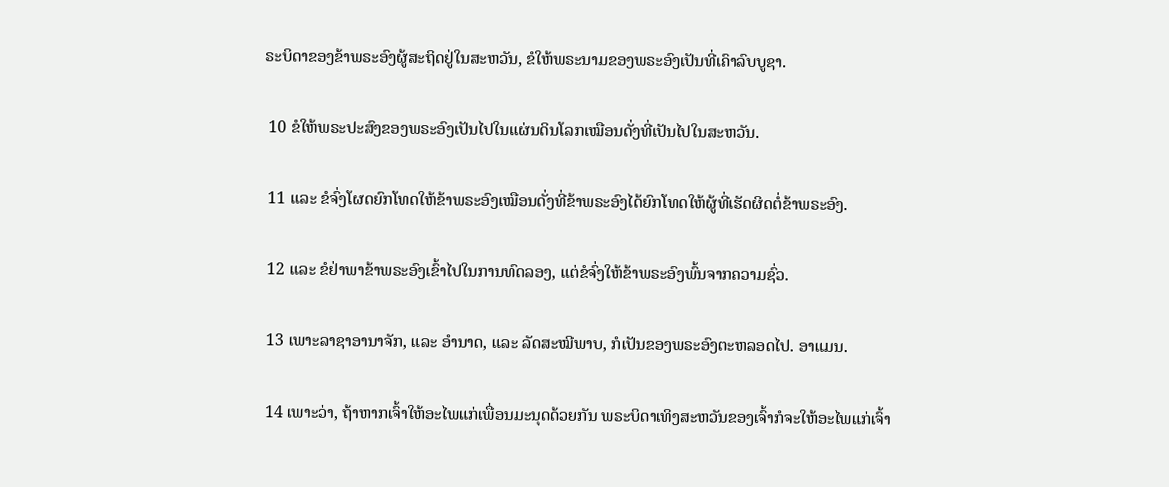ຣະບິດາຂອງຂ້າພຣະອົງຜູ້ສະຖິດຢູ່ໃນສະຫວັນ, ຂໍໃຫ້ພຣະນາມຂອງພຣະອົງເປັນທີ່ເຄົາລົບບູຊາ.

 10 ຂໍໃຫ້ພຣະປະສົງຂອງພຣະອົງເປັນໄປໃນແຜ່ນດິນໂລກເໝືອນດັ່ງທີ່ເປັນໄປໃນສະຫວັນ.

 11 ແລະ ຂໍຈົ່ງໂຜດຍົກໂທດໃຫ້ຂ້າພຣະອົງເໝືອນດັ່ງທີ່ຂ້າພຣະອົງໄດ້ຍົກໂທດໃຫ້ຜູ້ທີ່ເຮັດຜິດຕໍ່ຂ້າພຣະອົງ.

 12 ແລະ ຂໍຢ່າພາຂ້າພຣະອົງເຂົ້າໄປໃນການທົດລອງ, ແຕ່ຂໍຈົ່ງໃຫ້ຂ້າພຣະອົງພົ້ນຈາກຄວາມຊົ່ວ.

 13 ເພາະລາຊາອານາຈັກ, ແລະ ອຳນາດ, ແລະ ລັດສະໝີພາບ, ກໍເປັນຂອງພຣະອົງຕະຫລອດໄປ. ອາແມນ.

 14 ເພາະວ່າ, ຖ້າຫາກເຈົ້າໃຫ້ອະໄພແກ່ເພື່ອນມະນຸດດ້ວຍກັນ ພຣະບິດາເທິງສະຫວັນຂອງເຈົ້າກໍຈະໃຫ້ອະໄພແກ່ເຈົ້າ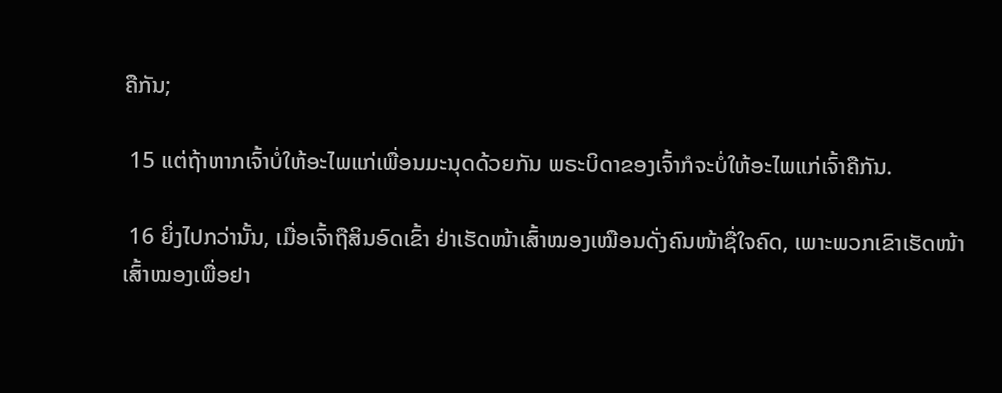ຄືກັນ;

 15 ແຕ່ຖ້າຫາກເຈົ້າບໍ່ໃຫ້ອະໄພແກ່ເພື່ອນມະນຸດດ້ວຍກັນ ພຣະບິດາຂອງເຈົ້າກໍຈະບໍ່ໃຫ້ອະໄພແກ່ເຈົ້າຄືກັນ.

 16 ຍິ່ງໄປກວ່ານັ້ນ, ເມື່ອເຈົ້າຖືສິນອົດເຂົ້າ ຢ່າເຮັດໜ້າເສົ້າໝອງເໝືອນດັ່ງຄົນໜ້າຊື່ໃຈຄົດ, ເພາະພວກເຂົາເຮັດໜ້າເສົ້າໝອງເພື່ອຢາ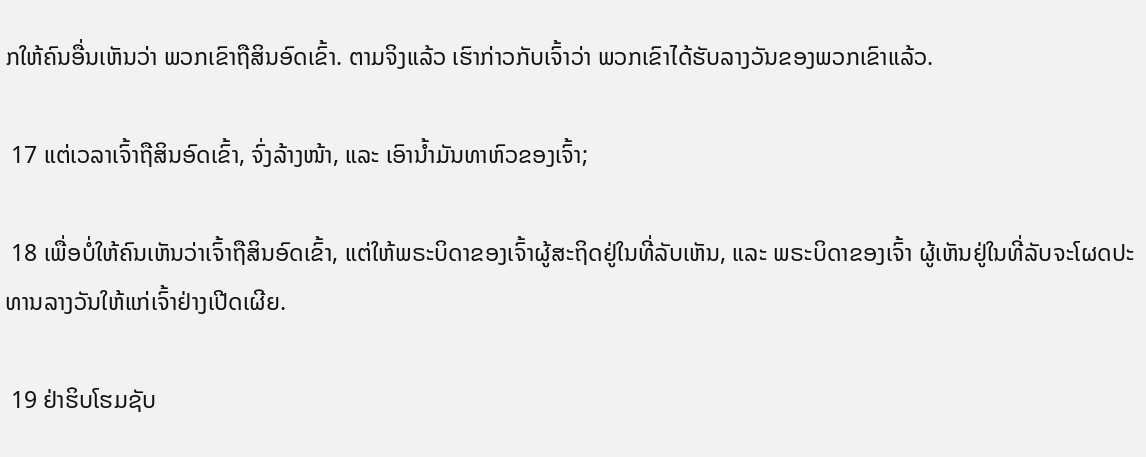ກໃຫ້ຄົນອື່ນເຫັນວ່າ ພວກເຂົາຖືສິນອົດເຂົ້າ. ຕາມຈິງແລ້ວ ເຮົາກ່າວກັບເຈົ້າວ່າ ພວກເຂົາໄດ້ຮັບລາງວັນຂອງພວກເຂົາແລ້ວ.

 17 ແຕ່ເວລາເຈົ້າຖືສິນອົດເຂົ້າ, ຈົ່ງລ້າງໜ້າ, ແລະ ເອົານ້ຳມັນທາຫົວຂອງເຈົ້າ;

 18 ເພື່ອບໍ່ໃຫ້ຄົນເຫັນວ່າເຈົ້າຖືສິນອົດເຂົ້າ, ແຕ່ໃຫ້ພຣະບິດາຂອງເຈົ້າຜູ້ສະຖິດຢູ່ໃນທີ່ລັບເຫັນ, ແລະ ພຣະບິດາຂອງເຈົ້າ ຜູ້ເຫັນຢູ່ໃນທີ່ລັບຈະໂຜດປະທານລາງວັນໃຫ້ແກ່ເຈົ້າຢ່າງເປີດເຜີຍ.

 19 ຢ່າຮິບໂຮມຊັບ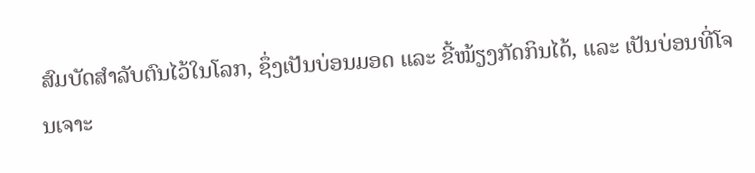ສົມບັດສຳລັບຕົນໄວ້ໃນໂລກ, ຊຶ່ງເປັນບ່ອນມອດ ແລະ ຂີ້ໝ້ຽງກັດກິນໄດ້, ແລະ ເປັນບ່ອນທີ່ໂຈນເຈາະ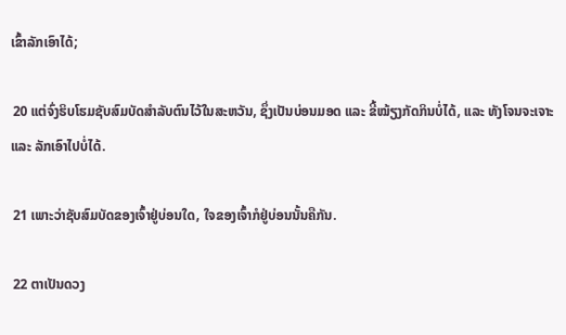ເຂົ້າລັກເອົາໄດ້;

 20 ແຕ່ຈົ່ງຮິບໂຮມຊັບສົມບັດສຳລັບຕົນໄວ້ໃນສະຫວັນ, ຊຶ່ງເປັນບ່ອນມອດ ແລະ ຂີ້ໝ້ຽງກັດກິນບໍ່ໄດ້, ແລະ ທັງໂຈນຈະເຈາະ ແລະ ລັກເອົາໄປບໍ່ໄດ້.

 21 ເພາະວ່າຊັບສົມບັດຂອງເຈົ້າຢູ່ບ່ອນໃດ, ໃຈຂອງເຈົ້າກໍຢູ່ບ່ອນນັ້ນຄືກັນ.

 22 ຕາເປັນດວງ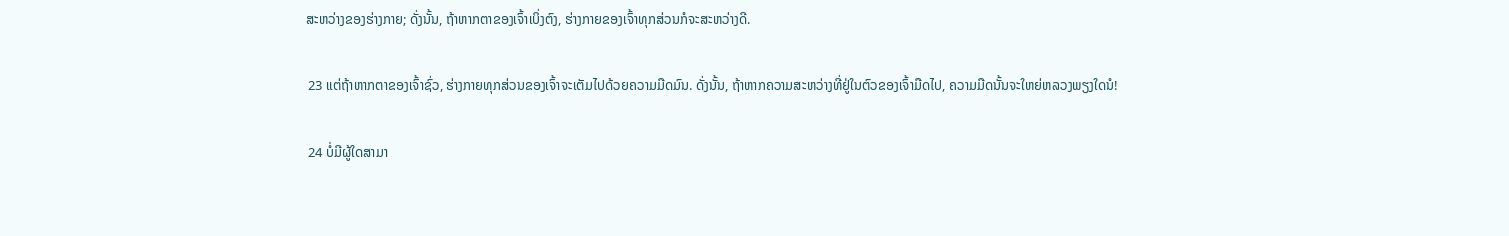ສະຫວ່າງຂອງຮ່າງກາຍ; ດັ່ງນັ້ນ, ຖ້າຫາກຕາຂອງເຈົ້າເບິ່ງຕົງ, ຮ່າງກາຍຂອງເຈົ້າທຸກສ່ວນກໍຈະສະຫວ່າງດີ.

 23 ແຕ່ຖ້າຫາກຕາຂອງເຈົ້າຊົ່ວ, ຮ່າງກາຍທຸກສ່ວນຂອງເຈົ້າຈະເຕັມໄປດ້ວຍຄວາມມືດມົນ. ດັ່ງນັ້ນ, ຖ້າຫາກຄວາມສະຫວ່າງທີ່ຢູ່ໃນຕົວຂອງເຈົ້າມືດໄປ, ຄວາມມືດນັ້ນຈະໃຫຍ່ຫລວງພຽງໃດນໍ!

 24 ບໍ່ມີຜູ້ໃດສາມາ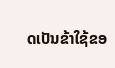ດເປັນຂ້າໃຊ້ຂອ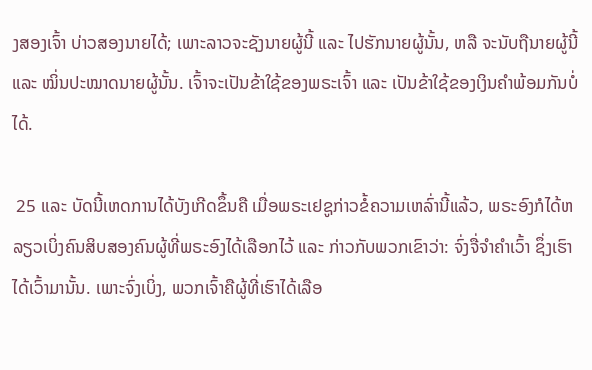ງສອງເຈົ້າ ບ່າວສອງນາຍໄດ້; ເພາະລາວຈະຊັງນາຍຜູ້ນີ້ ແລະ ໄປຮັກນາຍຜູ້ນັ້ນ, ຫລື ຈະນັບຖືນາຍຜູ້ນີ້ ແລະ ໝິ່ນປະໝາດນາຍຜູ້ນັ້ນ. ເຈົ້າຈະເປັນຂ້າໃຊ້ຂອງພຣະເຈົ້າ ແລະ ເປັນຂ້າໃຊ້ຂອງເງິນຄຳພ້ອມກັນບໍ່ໄດ້.

 25 ແລະ ບັດນີ້ເຫດການໄດ້ບັງເກີດຂຶ້ນຄື ເມື່ອພຣະເຢຊູກ່າວຂໍ້ຄວາມເຫລົ່ານີ້ແລ້ວ, ພຣະອົງກໍໄດ້ຫລຽວເບິ່ງຄົນສິບສອງຄົນຜູ້ທີ່ພຣະອົງໄດ້ເລືອກໄວ້ ແລະ ກ່າວກັບພວກເຂົາວ່າ: ຈົ່ງຈື່ຈຳຄຳເວົ້າ ຊຶ່ງເຮົາໄດ້ເວົ້າມານັ້ນ. ເພາະຈົ່ງເບິ່ງ, ພວກເຈົ້າຄືຜູ້ທີ່ເຮົາໄດ້ເລືອ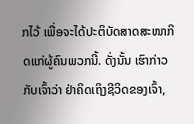ກໄວ້ ເພື່ອຈະໄດ້ປະຕິບັດສາດສະໜາກິດແກ່ຜູ້ຄົນພວກນີ້. ດັ່ງນັ້ນ ເຮົາກ່າວກັບເຈົ້າວ່າ ຢ່າຄິດເຖິງຊີວິດຂອງເຈົ້າ,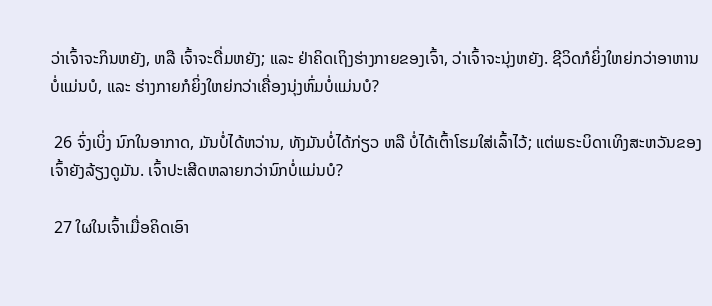ວ່າເຈົ້າຈະກິນຫຍັງ, ຫລື ເຈົ້າຈະດື່ມຫຍັງ; ແລະ ຢ່າຄິດເຖິງຮ່າງກາຍຂອງເຈົ້າ, ວ່າເຈົ້າຈະນຸ່ງຫຍັງ. ຊີວິດກໍຍິ່ງໃຫຍ່ກວ່າອາຫານບໍ່ແມ່ນບໍ, ແລະ ຮ່າງກາຍກໍຍິ່ງໃຫຍ່ກວ່າເຄື່ອງນຸ່ງຫົ່ມບໍ່ແມ່ນບໍ?

 26 ຈົ່ງເບິ່ງ ນົກໃນອາກາດ, ມັນບໍ່ໄດ້ຫວ່ານ, ທັງມັນບໍ່ໄດ້ກ່ຽວ ຫລື ບໍ່ໄດ້ເຕົ້າໂຮມໃສ່ເລົ້າໄວ້; ແຕ່ພຣະບິດາເທິງສະຫວັນຂອງເຈົ້າຍັງລ້ຽງດູມັນ. ເຈົ້າປະເສີດຫລາຍກວ່ານົກບໍ່ແມ່ນບໍ?

 27 ໃຜໃນເຈົ້າເມື່ອຄິດເອົາ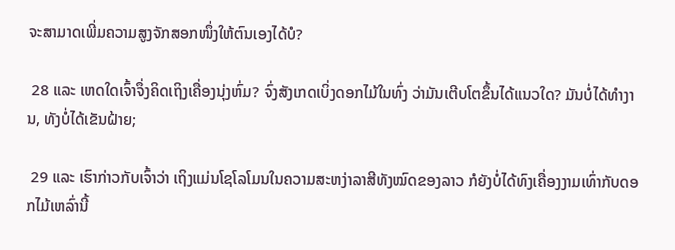ຈະສາມາດເພີ່ມຄວາມສູງຈັກສອກໜຶ່ງໃຫ້ຕົນເອງໄດ້ບໍ?

 28 ແລະ ເຫດໃດເຈົ້າຈຶ່ງຄິດເຖິງເຄື່ອງນຸ່ງຫົ່ມ? ຈົ່ງສັງເກດເບິ່ງດອກໄມ້ໃນທົ່ງ ວ່າມັນເຕີບໂຕຂຶ້ນໄດ້ແນວໃດ? ມັນບໍ່ໄດ້ທຳງານ, ທັງບໍ່ໄດ້ເຂັນຝ້າຍ;

 29 ແລະ ເຮົາກ່າວກັບເຈົ້າວ່າ ເຖິງແມ່ນໂຊໂລໂມນໃນຄວາມສະຫງ່າລາສີທັງໝົດຂອງລາວ ກໍຍັງບໍ່ໄດ້ທົງເຄື່ອງງາມເທົ່າກັບດອກໄມ້ເຫລົ່ານີ້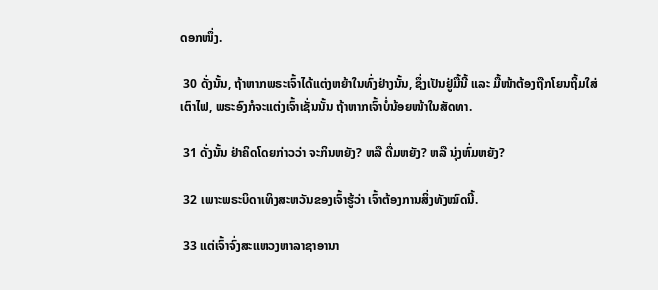ດອກໜຶ່ງ.

 30 ດັ່ງນັ້ນ, ຖ້າຫາກພຣະເຈົ້າໄດ້ແຕ່ງຫຍ້າໃນທົ່ງຢ່າງນັ້ນ, ຊຶ່ງເປັນຢູ່ມື້ນີ້ ແລະ ມື້ໜ້າຕ້ອງຖືກໂຍນຖິ້ມໃສ່ເຕົາໄຟ, ພຣະອົງກໍຈະແຕ່ງເຈົ້າເຊັ່ນນັ້ນ ຖ້າຫາກເຈົ້າບໍ່ນ້ອຍໜ້າໃນສັດທາ.

 31 ດັ່ງນັ້ນ ຢ່າຄິດໂດຍກ່າວວ່າ ຈະກິນຫຍັງ? ຫລື ດື່ມຫຍັງ? ຫລື ນຸ່ງຫົ່ມຫຍັງ?

 32 ເພາະພຣະບິດາເທິງສະຫວັນຂອງເຈົ້າຮູ້ວ່າ ເຈົ້າຕ້ອງການສິ່ງທັງໝົດນີ້.

 33 ແຕ່ເຈົ້າຈົ່ງສະແຫວງຫາລາຊາອານາ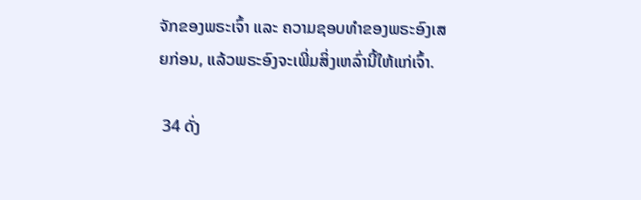ຈັກຂອງພຣະເຈົ້າ ແລະ ຄວາມຊອບທຳຂອງພຣະອົງເສຍກ່ອນ, ແລ້ວພຣະອົງຈະເພີ່ມສິ່ງເຫລົ່ານີ້ໃຫ້ແກ່ເຈົ້າ.

 34 ດັ່ງ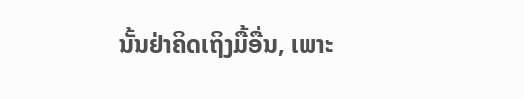ນັ້ນຢ່າຄິດເຖິງມື້ອື່ນ, ເພາະ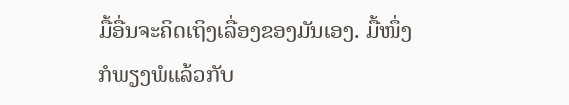ມື້ອື່ນຈະຄິດເຖິງເລື່ອງຂອງມັນເອງ. ມື້ໜຶ່ງກໍພຽງພໍແລ້ວກັບ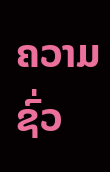ຄວາມຊົ່ວ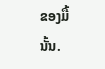ຂອງມື້ນັ້ນ.